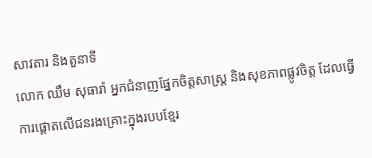សាវតារ និងតួនាទី
លោក ឈឹម សុធារ៉ា អ្នកជំនាញផ្នែកចិត្តសាស្រ្ត និងសុខភាពផ្លូវចិត្ត ដែលធ្វើការផ្តោតលើជនរងគ្រោះក្នុងរបបខ្មែរ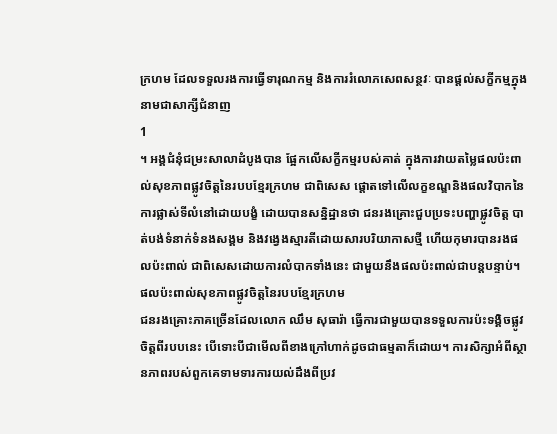ក្រហម ដែលទទួលរងការធ្វើទារុណកម្ម និងការរំលោភសេពសន្ថវៈ បានផ្តល់សក្ខីកម្មក្នុងនាមជាសាក្សីជំនាញ
1
។ អង្គជំនុំជម្រះសាលាដំបូងបាន ផ្អែកលើសក្ខីកម្មរបស់គាត់ ក្នុងការវាយតម្លៃផលប៉ះពាល់សុខភាពផ្លូវចិត្តនៃរបបខ្មែរក្រហម ជាពិសេស ផ្តោតទៅលើលក្ខខណ្ឌនិងផលវិបាកនៃការផ្លាស់ទីលំនៅដោយបង្ខំ ដោយបានសន្និដ្ឋានថា ជនរងគ្រោះជួបប្រទះបញ្ហាផ្លូវចិត្ត បាត់បង់ទំនាក់ទំនងសង្គម និងវង្វេងស្មារតីដោយសារបរិយាកាសថ្មី ហើយកុមារបានរងផលប៉ះពាល់ ជាពិសេសដោយការលំបាកទាំងនេះ ជាមួយនឹងផលប៉ះពាល់ជាបន្តបន្ទាប់។
ផលប៉ះពាល់សុខភាពផ្លូវចិត្តនៃរបបខ្មែរក្រហម
ជនរងគ្រោះភាគច្រើនដែលលោក ឈឹម សុធារ៉ា ធ្វើការជាមួយបានទទួលការប៉ះទង្គិចផ្លូវចិត្តពីរបបនេះ បើទោះបីជាមើលពីខាងក្រៅហាក់ដូចជាធម្មតាក៏ដោយ។ ការសិក្សាអំពីស្ថានភាពរបស់ពួកគេទាមទារការយល់ដឹងពីប្រវ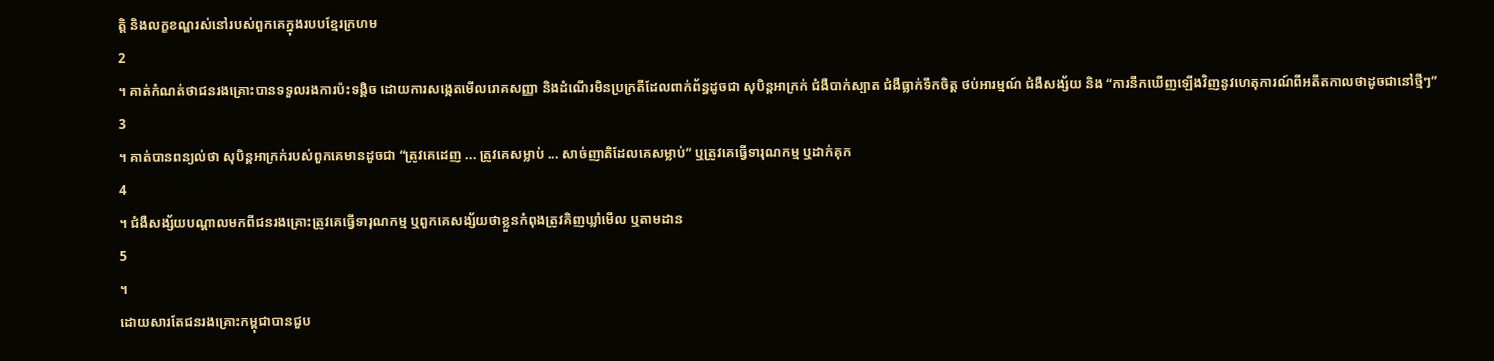ត្តិ និងលក្ខខណ្ឌរស់នៅរបស់ពួកគេក្នុងរបបខ្មែរក្រហម
2
។ គាត់កំណត់ថាជនរងគ្រោះបានទទួលរងការប៉ះទង្គិច ដោយការសង្កេតមើលរោគសញ្ញា និងដំណើរមិនប្រក្រតីដែលពាក់ព័ន្ធដូចជា សុបិន្តអាក្រក់ ជំងឺបាក់ស្បាត ជំងឺធ្លាក់ទឹកចិត្ត ថប់អារម្មណ៍ ជំងឺសង្ស័យ និង “ការនឹកឃើញឡើងវិញនូវហេតុការណ៍ពីអតីតកាលថាដូចជានៅថ្មីៗ”
3
។ គាត់បានពន្យល់ថា សុបិន្តអាក្រក់របស់ពួកគេមានដូចជា “ត្រូវគេដេញ ... ត្រូវគេសម្លាប់ ... សាច់ញាតិដែលគេសម្លាប់” ឬត្រូវគេធ្វើទារុណកម្ម ឬដាក់គុក
4
។ ជំងឺសង្ស័យបណ្តាលមកពីជនរងគ្រោះត្រូវគេធ្វើទារុណកម្ម ឬពួកគេសង្ស័យថាខ្លួនកំពុងត្រូវគិញឃ្លាំមើល ឬតាមដាន
5
។
ដោយសារតែជនរងគ្រោះកម្ពុជាបានជួប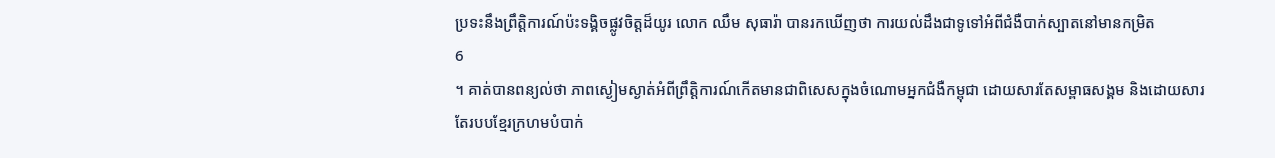ប្រទះនឹងព្រឹត្តិការណ៍ប៉ះទង្គិចផ្លូវចិត្តដ៏យូរ លោក ឈឹម សុធារ៉ា បានរកឃើញថា ការយល់ដឹងជាទូទៅអំពីជំងឺបាក់ស្បាតនៅមានកម្រិត
6
។ គាត់បានពន្យល់ថា ភាពស្ងៀមស្ងាត់អំពីព្រឹត្តិការណ៍កើតមានជាពិសេសក្នុងចំណោមអ្នកជំងឺកម្ពុជា ដោយសារតែសម្ពាធសង្គម និងដោយសារតែរបបខ្មែរក្រហមបំបាក់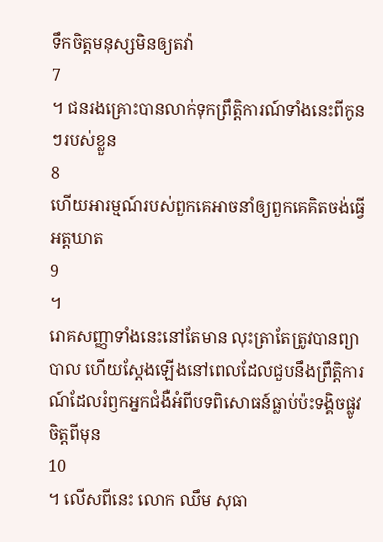ទឹកចិត្តមនុស្សមិនឲ្យតវ៉ា
7
។ ជនរងគ្រោះបានលាក់ទុកព្រឹត្តិការណ៍ទាំងនេះពីកូនៗរបស់ខ្លួន
8
ហើយអារម្មណ៍របស់ពួកគេអាចនាំឲ្យពួកគេគិតចង់ធ្វើអត្តឃាត
9
។
រោគសញ្ញាទាំងនេះនៅតែមាន លុះត្រាតែត្រូវបានព្យាបាល ហើយស្តែងឡើងនៅពេលដែលជួបនឹងព្រឹត្តិការណ៍ដែលរំឭកអ្នកជំងឺអំពីបទពិសោធន៍ធ្លាប់ប៉ះទង្គិចផ្លូវចិត្តពីមុន
10
។ លើសពីនេះ លោក ឈឹម សុធា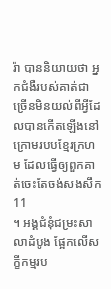រ៉ា បាននិយាយថា អ្នកជំងឺរបស់គាត់ជាច្រើនមិនយល់ពីអ្វីដែលបានកើតឡើងនៅក្រោមរបបខ្មែរក្រហម ដែលធ្វើឲ្យពួកគាត់ចេះតែចង់សងសឹក
11
។ អង្គជំនុំជម្រះសាលាដំបូង ផ្អែកលើសក្ខីកម្មរប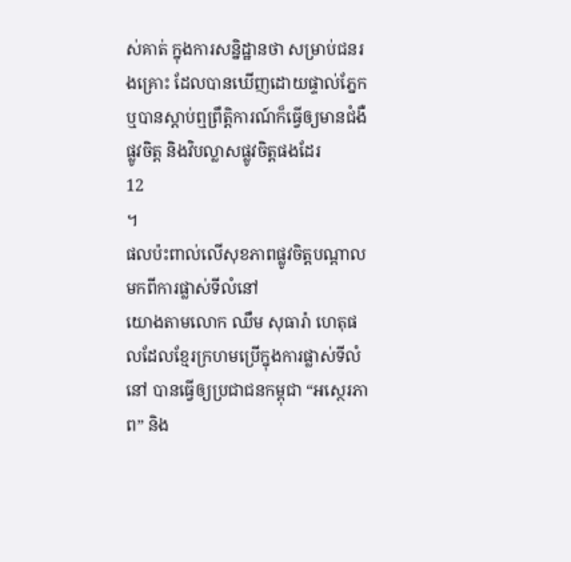ស់គាត់ ក្នុងការសន្និដ្ឋានថា សម្រាប់ជនរងគ្រោះ ដែលបានឃើញដោយផ្ទាល់ភ្នែក ឬបានស្តាប់ឮព្រឹត្តិការណ៍ក៏ធ្វើឲ្យមានជំងឺផ្លូវចិត្ត និងវិបល្លាសផ្លូវចិត្តផងដែរ
12
។
ផលប៉ះពាល់លើសុខភាពផ្លូវចិត្តបណ្តាលមកពីការផ្លាស់ទីលំនៅ
យោងតាមលោក ឈឹម សុធារ៉ា ហេតុផលដែលខ្មែរក្រហមប្រើក្នុងការផ្លាស់ទីលំនៅ បានធ្វើឲ្យប្រជាជនកម្ពុជា “អស្ថេរភាព” និង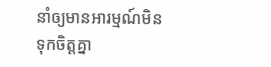នាំឲ្យមានអារម្មណ៍មិនទុកចិត្តគ្នា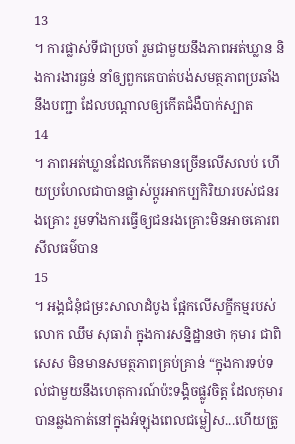13
។ ការផ្លាស់ទីជាប្រចាំ រួមជាមួយនឹងភាពអត់ឃ្លាន និងការងារធ្ងន់ នាំឲ្យពួកគេបាត់បង់សមត្ថភាពប្រឆាំងនឹងបញ្ជា ដែលបណ្តាលឲ្យកើតជំងឺបាក់ស្បាត
14
។ ភាពអត់ឃ្លានដែលកើតមានច្រើនលើសលប់ ហើយប្រហែលជាបានផ្លាស់ប្តូរអាកប្បកិរិយារបស់ជនរងគ្រោះ រួមទាំងការធ្វើឲ្យជនរងគ្រោះមិនអាចគោរពសីលធម៌បាន
15
។ អង្គជំនុំជម្រះសាលាដំបូង ផ្អែកលើសក្ខីកម្មរបស់លោក ឈឹម សុធារ៉ា ក្នុងការសន្និដ្ឋានថា កុមារ ជាពិសេស មិនមានសមត្ថភាពគ្រប់គ្រាន់ “ក្នុងការទប់ទល់ជាមួយនឹងហេតុការណ៍ប៉ះទង្គិចផ្លូវចិត្ត ដែលកុមារបានឆ្លងកាត់នៅក្នុងអំឡុងពេលជម្លៀស...ហើយត្រូ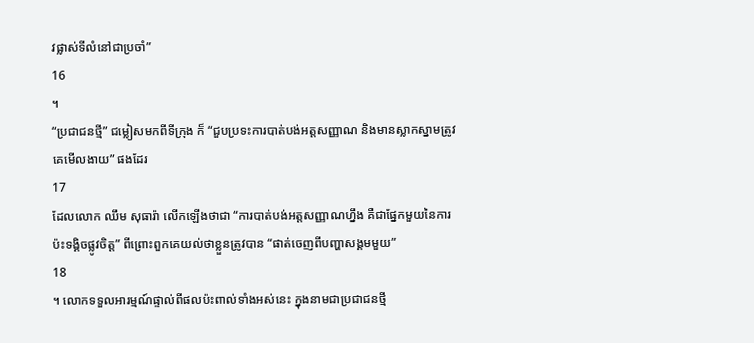វផ្លាស់ទីលំនៅជាប្រចាំ”
16
។
“ប្រជាជនថ្មី” ជម្លៀសមកពីទីក្រុង ក៏ “ជួបប្រទះការបាត់បង់អត្តសញ្ញាណ និងមានស្លាកស្នាមត្រូវគេមើលងាយ” ផងដែរ
17
ដែលលោក ឈឹម សុធារ៉ា លើកឡើងថាជា “ការបាត់បង់អត្តសញ្ញាណហ្នឹង គឺជាផ្នែកមួយនៃការប៉ះទង្គិចផ្លូវចិត្ត” ពីព្រោះពួកគេយល់ថាខ្លួនត្រូវបាន “ផាត់ចេញពីបញ្ហាសង្គមមួយ”
18
។ លោកទទួលអារម្មណ៍ផ្ទាល់ពីផលប៉ះពាល់ទាំងអស់នេះ ក្នុងនាមជាប្រជាជនថ្មី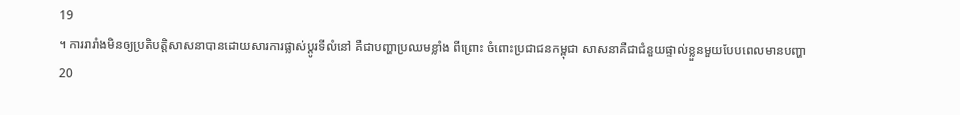19
។ ការរារាំងមិនឲ្យប្រតិបត្តិសាសនាបានដោយសារការផ្លាស់ប្តូរទីលំនៅ គឺជាបញ្ហាប្រឈមខ្លាំង ពីព្រោះ ចំពោះប្រជាជនកម្ពុជា សាសនាគឺជាជំនួយផ្ទាល់ខ្លួនមួយបែបពេលមានបញ្ហា
20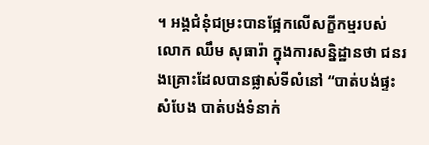។ អង្គជំនុំជម្រះបានផ្អែកលើសក្ខីកម្មរបស់លោក ឈឹម សុធារ៉ា ក្នុងការសន្និដ្ឋានថា ជនរងគ្រោះដែលបានផ្លាស់ទីលំនៅ “បាត់បង់ផ្ទះសំបែង បាត់បង់ទំនាក់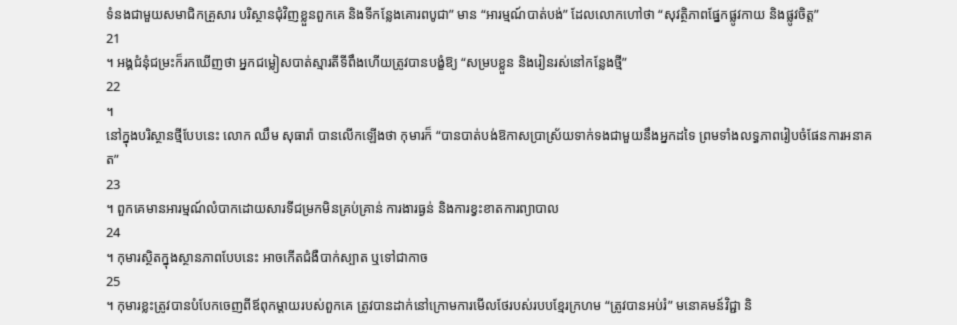ទំនងជាមួយសមាជិកគ្រួសារ បរិស្ថានជុំវិញខ្លួនពួកគេ និងទីកន្លែងគោរពបូជា” មាន “អារម្មណ៍បាត់បង់” ដែលលោកហៅថា “សុវត្ថិភាពផ្នែកផ្លូវកាយ និងផ្លូវចិត្ត”
21
។ អង្គជំនុំជម្រះក៏រកឃើញថា អ្នកជម្លៀសបាត់ស្មារតីទីពឹងហើយត្រូវបានបង្ខំឱ្យ “សម្របខ្លួន និងរៀនរស់នៅកន្លែងថ្មី”
22
។
នៅក្នុងបរិស្ថានថ្មីបែបនេះ លោក ឈឹម សុធារ៉ា បានលើកឡើងថា កុមារក៏ “បានបាត់បង់ឱកាសប្រាស្រ័យទាក់ទងជាមួយនឹងអ្នកដទៃ ព្រមទាំងលទ្ធភាពរៀបចំផែនការអនាគត”
23
។ ពួកគេមានអារម្មណ៍លំបាកដោយសារទីជម្រកមិនគ្រប់គ្រាន់ ការងារធ្ងន់ និងការខ្វះខាតការព្យាបាល
24
។ កុមារស្ថិតក្នុងស្ថានភាពបែបនេះ អាចកើតជំងឺបាក់ស្បាត ឬទៅជាកាច
25
។ កុមារខ្លះត្រូវបានបំបែកចេញពីឪពុកម្តាយរបស់ពួកគេ ត្រូវបានដាក់នៅក្រោមការមើលថែរបស់របបខ្មែរក្រហម “ត្រូវបានអប់រំ” មនោគមន៍វិជ្ជា និ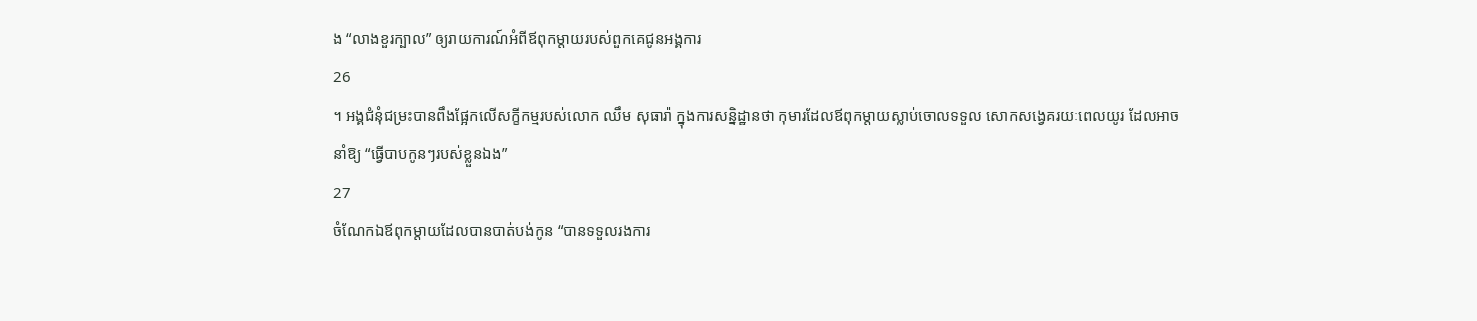ង “លាងខួរក្បាល” ឲ្យរាយការណ៍អំពីឪពុកម្តាយរបស់ពួកគេជូនអង្គការ
26
។ អង្គជំនុំជម្រះបានពឹងផ្អែកលើសក្ខីកម្មរបស់លោក ឈឹម សុធារ៉ា ក្នុងការសន្និដ្ឋានថា កុមារដែលឪពុកម្តាយស្លាប់ចោលទទួល សោកសង្វេគរយៈពេលយូរ ដែលអាចនាំឱ្យ “ធ្វើបាបកូនៗរបស់ខ្លួនឯង”
27
ចំណែកឯឪពុកម្តាយដែលបានបាត់បង់កូន “បានទទួលរងការ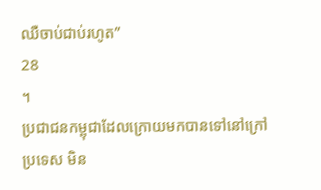ឈឺចាប់ជាប់រហូត”
28
។
ប្រជាជនកម្ពុជាដែលក្រោយមកបានទៅនៅក្រៅប្រទេស មិន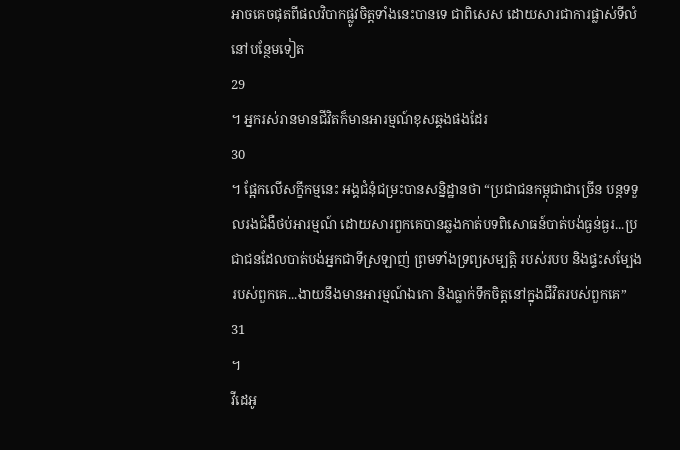អាចគេចផុតពីផលវិបាកផ្លូវចិត្តទាំងនេះបានទេ ជាពិសេស ដោយសារជាការផ្លាស់ទីលំនៅបន្ថែមទៀត
29
។ អ្នករស់រានមានជីវិតក៏មានអារម្មណ៍ខុសឆ្គងផងដែរ
30
។ ផ្អែកលើសក្ខីកម្មនេះ អង្គជំនុំជម្រះបានសន្និដ្ឋានថា “ប្រជាជនកម្ពុជាជាច្រើន បន្តទទួលរងជំងឺថប់អារម្មណ៍ ដោយសារពួកគេបានឆ្លងកាត់បទពិសោធន៍បាត់បង់ធ្ងន់ធ្ងរ...ប្រជាជនដែលបាត់បង់អ្នកជាទីស្រឡាញ់ ព្រមទាំងទ្រព្យសម្បត្តិ របស់របប និងផ្ទះសម្បែងរបស់ពួកគេ...ងាយនឹងមានអារម្មណ៍ឯកោ និងធ្លាក់ទឹកចិត្តនៅក្នុងជីវិតរបស់ពួកគេ”
31
។
វីដេអូ